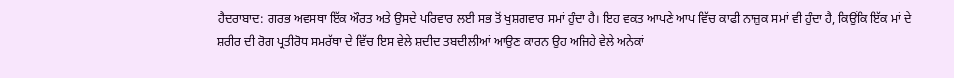ਹੈਦਰਾਬਾਦ: ਗਰਭ ਅਵਸਥਾ ਇੱਕ ਔਰਤ ਅਤੇ ਉਸਦੇ ਪਰਿਵਾਰ ਲਈ ਸਭ ਤੋਂ ਖੁਸ਼ਗਵਾਰ ਸਮਾਂ ਹੁੰਦਾ ਹੈ। ਇਹ ਵਕਤ ਆਪਣੇ ਆਪ ਵਿੱਚ ਕਾਫੀ ਨਾਜ਼ੁਕ ਸਮਾਂ ਵੀ ਹੁੰਦਾ ਹੈ, ਕਿਉਂਕਿ ਇੱਕ ਮਾਂ ਦੇ ਸ਼ਰੀਰ ਦੀ ਰੋਗ ਪ੍ਰਤੀਰੋਧ ਸਮਰੱਥਾ ਦੇ ਵਿੱਚ ਇਸ ਵੇਲੇ ਸ਼ਦੀਦ ਤਬਦੀਲੀਆਂ ਆਉਣ ਕਾਰਨ ਉਹ ਅਜਿਹੇ ਵੇਲੇ ਅਨੇਕਾਂ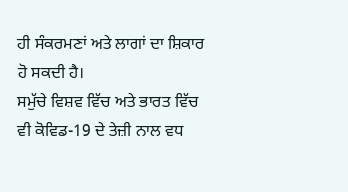ਹੀ ਸੰਕਰਮਣਾਂ ਅਤੇ ਲਾਗਾਂ ਦਾ ਸ਼ਿਕਾਰ ਹੋ ਸਕਦੀ ਹੈ।
ਸਮੁੱਚੇ ਵਿਸ਼ਵ ਵਿੱਚ ਅਤੇ ਭਾਰਤ ਵਿੱਚ ਵੀ ਕੋਵਿਡ-19 ਦੇ ਤੇਜ਼ੀ ਨਾਲ ਵਧ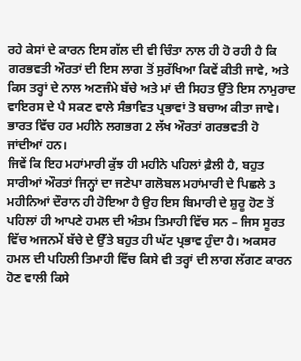ਰਹੇ ਕੇਸਾਂ ਦੇ ਕਾਰਨ ਇਸ ਗੱਲ ਦੀ ਵੀ ਚਿੰਤਾ ਨਾਲ ਹੀ ਹੋ ਰਹੀ ਹੈ ਕਿ ਗਰਭਵਤੀ ਔਰਤਾਂ ਦੀ ਇਸ ਲਾਗ ਤੋਂ ਸੁਰੱਖਿਆ ਕਿਵੇਂ ਕੀਤੀ ਜਾਵੇ, ਅਤੇ ਕਿਸ ਤਰ੍ਹਾਂ ਦੇ ਨਾਲ ਅਣਜੰਮੇ ਬੱਚੇ ਅਤੇ ਮਾਂ ਦੀ ਸਿਹਤ ਉੱਤੇ ਇਸ ਨਾਮੁਰਾਦ ਵਾਇਰਸ ਦੇ ਪੈ ਸਕਣ ਵਾਲੇ ਸੰਭਾਵਿਤ ਪ੍ਰਭਾਵਾਂ ਤੋ ਬਚਾਅ ਕੀਤਾ ਜਾਵੇ। ਭਾਰਤ ਵਿੱਚ ਹਰ ਮਹੀਨੇ ਲਗਭਗ 2 ਲੱਖ ਔਰਤਾਂ ਗਰਭਵਤੀ ਹੋ ਜਾਂਦੀਆਂ ਹਨ।
ਜਿਵੇਂ ਕਿ ਇਹ ਮਹਾਂਮਾਰੀ ਕੁੱਝ ਹੀ ਮਹੀਨੇ ਪਹਿਲਾਂ ਫ਼ੈਲੀ ਹੈ, ਬਹੁਤ ਸਾਰੀਆਂ ਔਰਤਾਂ ਜਿਨ੍ਹਾਂ ਦਾ ਜਣੇਪਾ ਗਲੋਬਲ ਮਹਾਂਮਾਰੀ ਦੇ ਪਿਛਲੇ 3 ਮਹੀਨਿਆਂ ਦੌਰਾਨ ਹੀ ਹੋਇਆ ਹੈ ਉਹ ਇਸ ਬਿਮਾਰੀ ਦੇ ਸ਼ੁਰੂ ਹੋਣ ਤੋਂ ਪਹਿਲਾਂ ਹੀ ਆਪਣੇ ਹਮਲ ਦੀ ਅੰਤਮ ਤਿਮਾਹੀ ਵਿੱਚ ਸਨ – ਜਿਸ ਸੂਰਤ ਵਿੱਚ ਅਜਨਮੇਂ ਬੱਚੇ ਦੇ ਉੱਤੇ ਬਹੁਤ ਹੀ ਘੱਟ ਪ੍ਰਭਾਵ ਹੁੰਦਾ ਹੈ। ਅਕਸਰ ਹਮਲ ਦੀ ਪਹਿਲੀ ਤਿਮਾਹੀ ਵਿੱਚ ਕਿਸੇ ਵੀ ਤਰ੍ਹਾਂ ਦੀ ਲਾਗ ਲੱਗਣ ਕਾਰਨ ਹੋਣ ਵਾਲੀ ਕਿਸੇ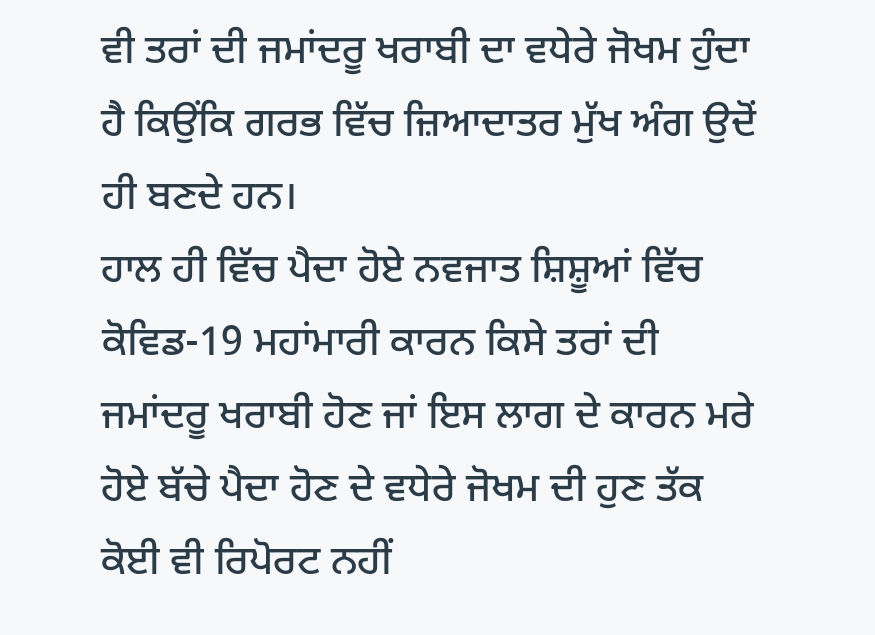ਵੀ ਤਰਾਂ ਦੀ ਜਮਾਂਦਰੂ ਖਰਾਬੀ ਦਾ ਵਧੇਰੇ ਜੋਖਮ ਹੁੰਦਾ ਹੈ ਕਿਉਂਕਿ ਗਰਭ ਵਿੱਚ ਜ਼ਿਆਦਾਤਰ ਮੁੱਖ ਅੰਗ ਉਦੋਂ ਹੀ ਬਣਦੇ ਹਨ।
ਹਾਲ ਹੀ ਵਿੱਚ ਪੈਦਾ ਹੋਏ ਨਵਜਾਤ ਸ਼ਿਸ਼ੂਆਂ ਵਿੱਚ ਕੋਵਿਡ-19 ਮਹਾਂਮਾਰੀ ਕਾਰਨ ਕਿਸੇ ਤਰਾਂ ਦੀ ਜਮਾਂਦਰੂ ਖਰਾਬੀ ਹੋਣ ਜਾਂ ਇਸ ਲਾਗ ਦੇ ਕਾਰਨ ਮਰੇ ਹੋਏ ਬੱਚੇ ਪੈਦਾ ਹੋਣ ਦੇ ਵਧੇਰੇ ਜੋਖਮ ਦੀ ਹੁਣ ਤੱਕ ਕੋਈ ਵੀ ਰਿਪੋਰਟ ਨਹੀਂ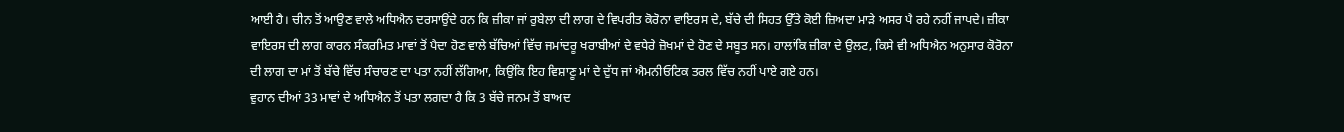ਆਈ ਹੈ। ਚੀਨ ਤੋਂ ਆਉਣ ਵਾਲੇ ਅਧਿਐਨ ਦਰਸਾਉਂਦੇ ਹਨ ਕਿ ਜ਼ੀਕਾ ਜਾਂ ਰੁਬੇਲਾ ਦੀ ਲਾਗ ਦੇ ਵਿਪਰੀਤ ਕੋਰੋਨਾ ਵਾਇਰਸ ਦੇ, ਬੱਚੇ ਦੀ ਸਿਹਤ ਉੱਤੇ ਕੋਈ ਜ਼ਿਅਦਾ ਮਾੜੇ ਅਸਰ ਪੈ ਰਹੇ ਨਹੀਂ ਜਾਪਦੇ। ਜ਼ੀਕਾ ਵਾਇਰਸ ਦੀ ਲਾਗ ਕਾਰਨ ਸੰਕਰਮਿਤ ਮਾਵਾਂ ਤੋਂ ਪੈਦਾ ਹੋਣ ਵਾਲੇ ਬੱਚਿਆਂ ਵਿੱਚ ਜਮਾਂਦਰੂ ਖਰਾਬੀਆਂ ਦੇ ਵਧੇਰੇ ਜ਼ੋਖਮਾਂ ਦੇ ਹੋਣ ਦੇ ਸਬੂਤ ਸਨ। ਹਾਲਾਂਕਿ ਜ਼ੀਕਾ ਦੇ ਉਲਟ, ਕਿਸੇ ਵੀ ਅਧਿਐਨ ਅਨੁਸਾਰ ਕੋਰੋਨਾ ਦੀ ਲਾਗ ਦਾ ਮਾਂ ਤੋਂ ਬੱਚੇ ਵਿੱਚ ਸੰਚਾਰਣ ਦਾ ਪਤਾ ਨਹੀਂ ਲੱਗਿਆ, ਕਿਉਂਕਿ ਇਹ ਵਿਸ਼ਾਣੂ ਮਾਂ ਦੇ ਦੁੱਧ ਜਾਂ ਐਮਨੀਓਟਿਕ ਤਰਲ ਵਿੱਚ ਨਹੀਂ ਪਾਏ ਗਏ ਹਨ।
ਵੁਹਾਨ ਦੀਆਂ 33 ਮਾਵਾਂ ਦੇ ਅਧਿਐਨ ਤੋਂ ਪਤਾ ਲਗਦਾ ਹੈ ਕਿ 3 ਬੱਚੇ ਜਨਮ ਤੋਂ ਬਾਅਦ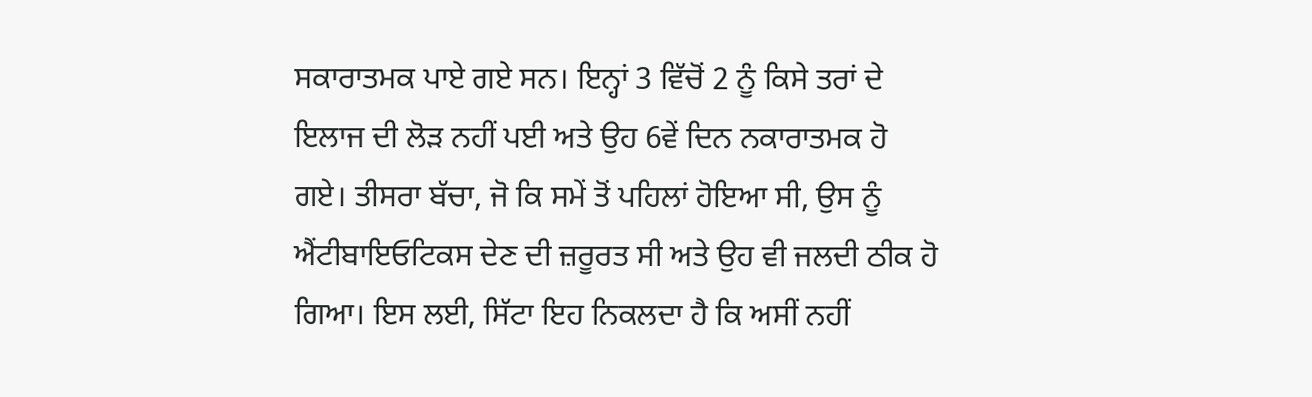ਸਕਾਰਾਤਮਕ ਪਾਏ ਗਏ ਸਨ। ਇਨ੍ਹਾਂ 3 ਵਿੱਚੋਂ 2 ਨੂੰ ਕਿਸੇ ਤਰਾਂ ਦੇ ਇਲਾਜ ਦੀ ਲੋੜ ਨਹੀਂ ਪਈ ਅਤੇ ਉਹ 6ਵੇਂ ਦਿਨ ਨਕਾਰਾਤਮਕ ਹੋ ਗਏ। ਤੀਸਰਾ ਬੱਚਾ, ਜੋ ਕਿ ਸਮੇਂ ਤੋਂ ਪਹਿਲਾਂ ਹੋਇਆ ਸੀ, ਉਸ ਨੂੰ ਐਂਟੀਬਾਇਓਟਿਕਸ ਦੇਣ ਦੀ ਜ਼ਰੂਰਤ ਸੀ ਅਤੇ ਉਹ ਵੀ ਜਲਦੀ ਠੀਕ ਹੋ ਗਿਆ। ਇਸ ਲਈ, ਸਿੱਟਾ ਇਹ ਨਿਕਲਦਾ ਹੈ ਕਿ ਅਸੀਂ ਨਹੀਂ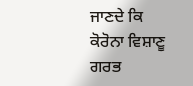ਜਾਣਦੇ ਕਿ ਕੋਰੋਨਾ ਵਿਸ਼ਾਣੂ ਗਰਭ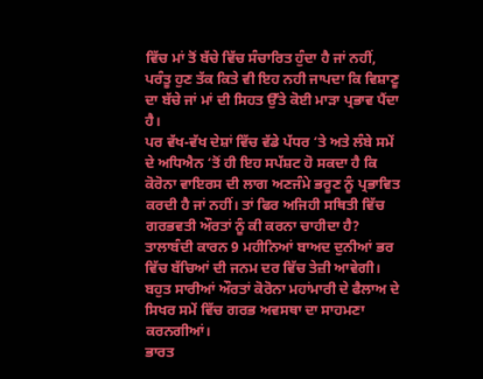ਵਿੱਚ ਮਾਂ ਤੋਂ ਬੱਚੇ ਵਿੱਚ ਸੰਚਾਰਿਤ ਹੁੰਦਾ ਹੈ ਜਾਂ ਨਹੀਂ, ਪਰੰਤੂ ਹੁਣ ਤੱਕ ਕਿਤੇ ਵੀ ਇਹ ਨਹੀ ਜਾਪਦਾ ਕਿ ਵਿਸ਼ਾਣੂ ਦਾ ਬੱਚੇ ਜਾਂ ਮਾਂ ਦੀ ਸਿਹਤ ਉੱਤੇ ਕੋਈ ਮਾੜਾ ਪ੍ਰਭਾਵ ਪੈਂਦਾ ਹੈ।
ਪਰ ਵੱਖ-ਵੱਖ ਦੇਸ਼ਾਂ ਵਿੱਚ ਵੱਡੇ ਪੱਧਰ ‘ਤੇ ਅਤੇ ਲੰਬੇ ਸਮੇਂ ਦੇ ਅਧਿਐਨ ‘ਤੋਂ ਹੀ ਇਹ ਸਪੱਸ਼ਟ ਹੋ ਸਕਦਾ ਹੈ ਕਿ ਕੋਰੋਨਾ ਵਾਇਰਸ ਦੀ ਲਾਗ ਅਣਜੰਮੇ ਭਰੂਣ ਨੂੰ ਪ੍ਰਭਾਵਿਤ ਕਰਦੀ ਹੈ ਜਾਂ ਨਹੀਂ। ਤਾਂ ਫਿਰ ਅਜਿਹੀ ਸਥਿਤੀ ਵਿੱਚ ਗਰਭਵਤੀ ਔਰਤਾਂ ਨੂੰ ਕੀ ਕਰਨਾ ਚਾਹੀਦਾ ਹੈ? ਤਾਲਾਬੰਦੀ ਕਾਰਨ 9 ਮਹੀਨਿਆਂ ਬਾਅਦ ਦੁਨੀਆਂ ਭਰ ਵਿੱਚ ਬੱਚਿਆਂ ਦੀ ਜਨਮ ਦਰ ਵਿੱਚ ਤੇਜ਼ੀ ਆਵੇਗੀ। ਬਹੁਤ ਸਾਰੀਆਂ ਔਰਤਾਂ ਕੋਰੋਨਾ ਮਹਾਂਮਾਰੀ ਦੇ ਫੈਲਾਅ ਦੇ ਸਿਖਰ ਸਮੇਂ ਵਿੱਚ ਗਰਭ ਅਵਸਥਾ ਦਾ ਸਾਹਮਣਾ ਕਰਨਗੀਆਂ।
ਭਾਰਤ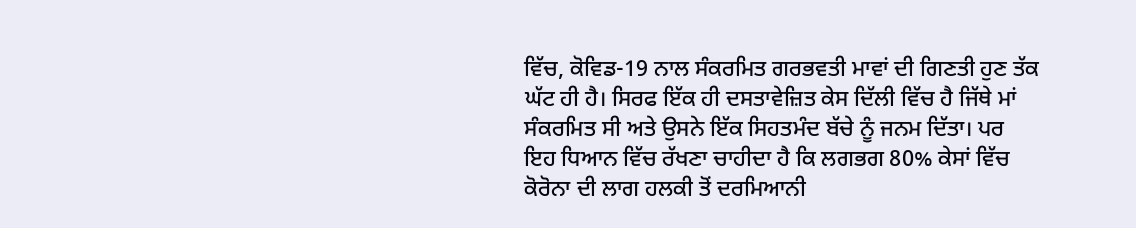ਵਿੱਚ, ਕੋਵਿਡ-19 ਨਾਲ ਸੰਕਰਮਿਤ ਗਰਭਵਤੀ ਮਾਵਾਂ ਦੀ ਗਿਣਤੀ ਹੁਣ ਤੱਕ ਘੱਟ ਹੀ ਹੈ। ਸਿਰਫ ਇੱਕ ਹੀ ਦਸਤਾਵੇਜ਼ਿਤ ਕੇਸ ਦਿੱਲੀ ਵਿੱਚ ਹੈ ਜਿੱਥੇ ਮਾਂ ਸੰਕਰਮਿਤ ਸੀ ਅਤੇ ਉਸਨੇ ਇੱਕ ਸਿਹਤਮੰਦ ਬੱਚੇ ਨੂੰ ਜਨਮ ਦਿੱਤਾ। ਪਰ ਇਹ ਧਿਆਨ ਵਿੱਚ ਰੱਖਣਾ ਚਾਹੀਦਾ ਹੈ ਕਿ ਲਗਭਗ 80% ਕੇਸਾਂ ਵਿੱਚ ਕੋਰੋਨਾ ਦੀ ਲਾਗ ਹਲਕੀ ਤੋਂ ਦਰਮਿਆਨੀ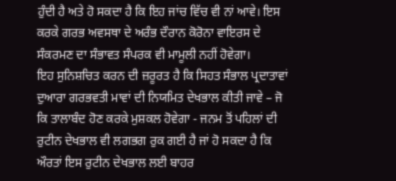ਹੁੰਦੀ ਹੈ ਅਤੇ ਹੋ ਸਕਦਾ ਹੈ ਕਿ ਇਹ ਜਾਂਚ ਵਿੱਚ ਵੀ ਨਾਂ ਆਵੇ। ਇਸ ਕਰਕੇ ਗਰਭ ਅਵਸਥਾ ਦੇ ਅਰੰਭ ਦੌਰਾਨ ਕੋਰੋਨਾ ਵਾਇਰਸ ਦੇ ਸੰਕਰਮਣ ਦਾ ਸੰਭਾਵਤ ਸੰਪਰਕ ਵੀ ਮਾਮੂਲੀ ਨਹੀਂ ਹੋਵੇਗਾ।
ਇਹ ਸੁਨਿਸ਼ਚਿਤ ਕਰਨ ਦੀ ਜ਼ਰੂਰਤ ਹੈ ਕਿ ਸਿਹਤ ਸੰਭਾਲ ਪ੍ਰਦਾਤਾਵਾਂ ਦੁਆਰਾ ਗਰਭਵਤੀ ਮਾਵਾਂ ਦੀ ਨਿਯਮਿਤ ਦੇਖਭਾਲ ਕੀਤੀ ਜਾਵੇ – ਜੋ ਕਿ ਤਾਲਾਬੰਦ ਹੋਣ ਕਰਕੇ ਮੁਸ਼ਕਲ ਹੋਵੇਗਾ - ਜਨਮ ਤੋਂ ਪਹਿਲਾਂ ਦੀ ਰੁਟੀਨ ਦੇਖਭਾਲ ਵੀ ਲਗਭਗ ਰੁਕ ਗਈ ਹੈ ਜਾਂ ਹੋ ਸਕਦਾ ਹੈ ਕਿ ਔਰਤਾਂ ਇਸ ਰੁਟੀਨ ਦੇਖਭਾਲ ਲਈ ਬਾਹਰ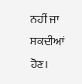ਨਹੀਂ ਜਾ ਸਕਦੀਆਂ ਹੋਣ।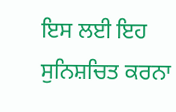ਇਸ ਲਈ ਇਹ ਸੁਨਿਸ਼ਚਿਤ ਕਰਨਾ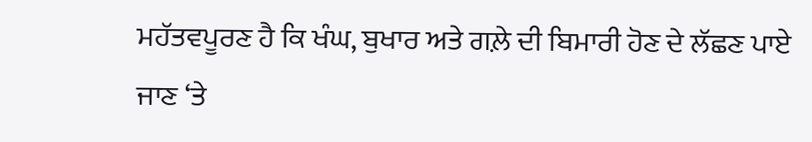ਮਹੱਤਵਪੂਰਣ ਹੈ ਕਿ ਖੰਘ, ਬੁਖਾਰ ਅਤੇ ਗਲ਼ੇ ਦੀ ਬਿਮਾਰੀ ਹੋਣ ਦੇ ਲੱਛਣ ਪਾਏ ਜਾਣ ‘ਤੇ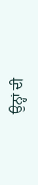ਉਨ੍ਹਾਂ ਦੀ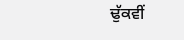ਢੁੱਕਵੀਂ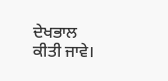ਦੇਖਭਾਲ ਕੀਤੀ ਜਾਵੇ।